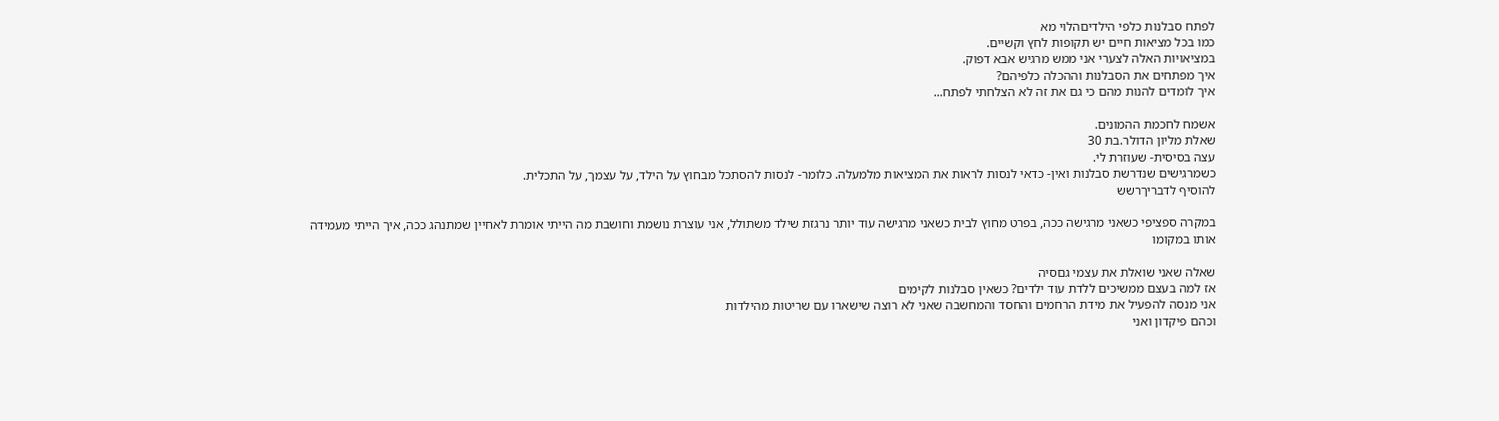לפתח סבלנות כלפי הילדיםהלוי מא
כמו בכל מציאות חיים יש תקופות לחץ וקשיים.
במציאויות האלה לצערי אני ממש מרגיש אבא דפוק.
איך מפתחים את הסבלנות וההכלה כלפיהם?
איך לומדים להנות מהם כי גם את זה לא הצלחתי לפתח...

אשמח לחכמת ההמונים.
שאלת מליון הדולר.בת 30
עצה בסיסית- שעוזרת לי.
כשמרגישים שנדרשת סבלנות ואין- כדאי לנסות לראות את המציאות מלמעלה. כלומר- לנסות להסתכל מבחוץ על הילד, על עצמך, על התכלית.
להוסיף לדבריךרשש

במקרה ספציפי כשאני מרגישה ככה, בפרט מחוץ לבית כשאני מרגישה עוד יותר נרגזת שילד משתולל, אני עוצרת נושמת וחושבת מה הייתי אומרת לאחיין שמתנהג ככה, איך הייתי מעמידה אותו במקומו

שאלה שאני שואלת את עצמי גםסיה
אז למה בעצם ממשיכים ללדת עוד ילדים? כשאין סבלנות לקימים
אני מנסה להפעיל את מידת הרחמים והחסד והמחשבה שאני לא רוצה שישארו עם שריטות מהילדות
וכהם פיקדון ואני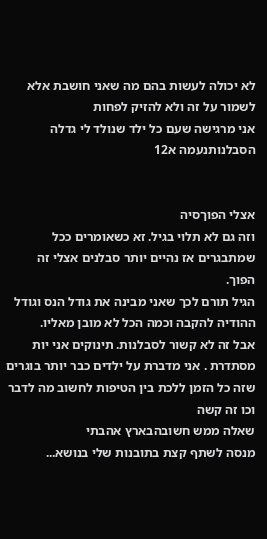לא יכולה לעשות בהם מה שאני חושבת אלא לשמור על זה ולא להזיק לפחות
אני מרגישה שעם כל ילד שנולד לי גדלה הסבלנותנעמה א12


אצלי הפוךסיה
וזה גם לא תלוי בגיל. זא כשאומרים ככל שמתבגרים אז נהיים יותר סבלנים אצלי זה הפוך.
הגיל תורם לכך שאני מבינה את גודל הנס וגודל ההודיה להקבה וכמה הכל לא מובן מאליו.
אבל זה לא קשור לסבלנות. תינוקים אני יות מסתדרת . אני מדברת על ילדים כבר יותר בוגרים שזה כל הזמן ללכת בין הטיפות לחשוב מה לדבר וכו זה קשה
שאלה ממש חשובהבארץ אהבתי
מנסה לשתף קצת בתובנות שלי בנושא...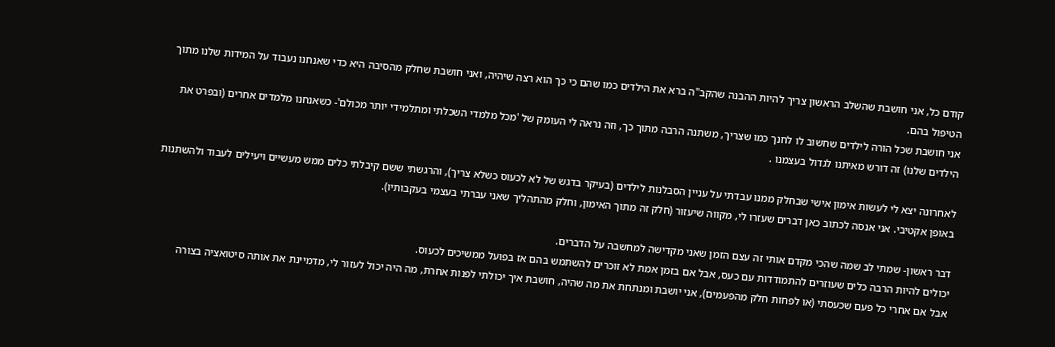קודם כל, אני חושבת שהשלב הראשון צריך להיות ההבנה שהקב"ה ברא את הילדים כמו שהם כי כך הוא רצה שיהיה, ואני חושבת שחלק מהסיבה היא כדי שאנחנו נעבוד על המידות שלנו מתוך הטיפול בהם.
אני חושבת שכל הורה לילדים שחשוב לו לחנך כמו שצריך, משתנה הרבה מתוך כך, וזה נראה לי העומק של 'מכל מלמדי השכלתי ומתלמידי יותר מכולם'- כשאנחנו מלמדים אחרים (ובפרט את הילדים שלנו) זה דורש מאיתנו לגדול בעצמנו .

לאחרונה יצא לי לעשות אימון אישי שבחלק ממנו עבדתי על עניין הסבלנות לילדים (בעיקר בדגש של לא לכעוס כשלא צריך), והרגשתי ששם קיבלתי כלים ממש מעשיים ויעילים לעבוד ולהשתנות באופן אקטיבי. אני אנסה לכתוב כאן דברים שעזרו לי, מקווה שיעזור (חלק זה מתוך האימון, וחלק מהתהליך שאני עברתי בעצמי בעקבותיו).

דבר ראשון- שמתי לב שמה שהכי מקדם אותי זה עצם הזמן שאני מקדישה למחשבה על הדברים.
יכולים להיות הרבה כלים שעוזרים להתמודדות עם כעס, אבל אם בזמן אמת לא זוכרים להשתמש בהם אז בפועל ממשיכים לכעוס.
אבל אם אחרי כל פעם שכעסתי (או לפחות חלק מהפעמים), אני יושבת ומנתחת את מה שהיה, חושבת איך יכולתי לפנות אחרת, מה היה יכול לעזור לי, מדמיינת את אותה סיטואציה בצורה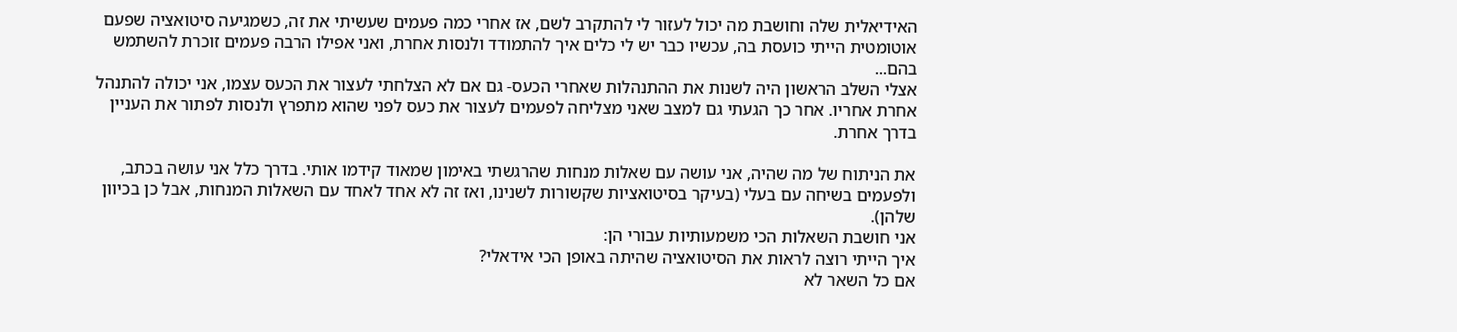האידיאלית שלה וחושבת מה יכול לעזור לי להתקרב לשם, אז אחרי כמה פעמים שעשיתי את זה, כשמגיעה סיטואציה שפעם אוטומטית הייתי כועסת בה, עכשיו כבר יש לי כלים איך להתמודד ולנסות אחרת, ואני אפילו הרבה פעמים זוכרת להשתמש בהם...
אצלי השלב הראשון היה לשנות את ההתנהלות שאחרי הכעס- גם אם לא הצלחתי לעצור את הכעס עצמו, אני יכולה להתנהל אחרת אחריו. אחר כך הגעתי גם למצב שאני מצליחה לפעמים לעצור את כעס לפני שהוא מתפרץ ולנסות לפתור את העניין בדרך אחרת.

את הניתוח של מה שהיה, אני עושה עם שאלות מנחות שהרגשתי באימון שמאוד קידמו אותי. בדרך כלל אני עושה בכתב, ולפעמים בשיחה עם בעלי (בעיקר בסיטואציות שקשורות לשנינו, ואז זה לא אחד לאחד עם השאלות המנחות, אבל כן בכיוון שלהן).
אני חושבת השאלות הכי משמעותיות עבורי הן:
איך הייתי רוצה לראות את הסיטואציה שהיתה באופן הכי אידאלי?
אם כל השאר לא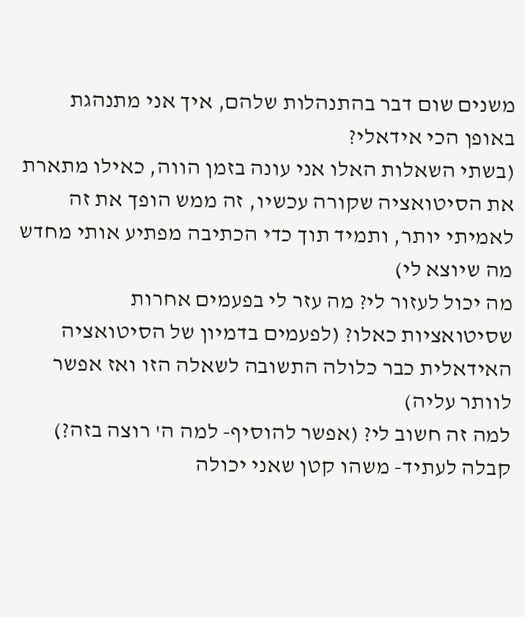משנים שום דבר בהתנהלות שלהם, איך אני מתנהגת באופן הכי אידאלי?
(בשתי השאלות האלו אני עונה בזמן הווה, כאילו מתארת את הסיטואציה שקורה עכשיו, זה ממש הופך את זה לאמיתי יותר, ותמיד תוך כדי הכתיבה מפתיע אותי מחדש מה שיוצא לי)
מה יכול לעזור לי? מה עזר לי בפעמים אחרות שסיטואציות כאלו? (לפעמים בדמיון של הסיטואציה האידאלית כבר כלולה התשובה לשאלה הזו ואז אפשר לוותר עליה)
למה זה חשוב לי? (אפשר להוסיף- למה ה' רוצה בזה?)
קבלה לעתיד- משהו קטן שאני יכולה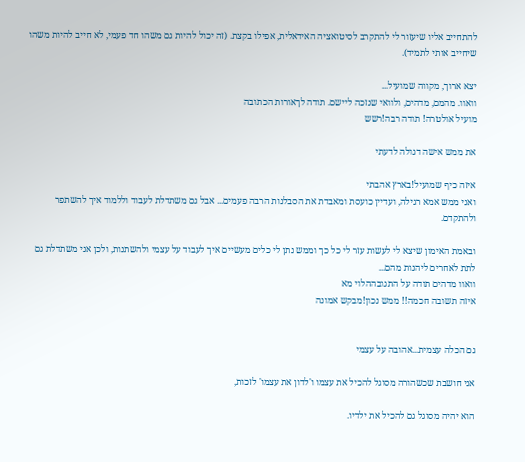להתחייב אליו שיעזור לי להתקרב לסיטואציה האידאלית, אפילו בקצת. (זה יכול להיות גם משהו חד פעמי, לא חייב להיות משהו שיחייב אותי לתמיד).

יצא ארוך, מקווה שמועיל...
וואוו. מהמם, מדהים, ולוואי שנזכה ליישם. תודה לךאורות הכתובה
מועיל אולטרה! תודה רבה!רשש

את ממש אישה דגולה לדעתי

איזה כיף שמועיל!בארץ אהבתי
ואני ממש אמא רגילה, ועדיין כועסת ומאבדת את הסבלנות הרבה פעמים... אבל גם משתדלת לעבוד וללמוד איך להשתפר ולהתקדם.

ובאמת האימון שיצא לי לעשות עזר לי כל כך וממש נתן לי כלים מעשיים איך לעבוד על עצמי ולהשתנות, ולכן אני משתדלת גם לתת לאחרים ליהנות מהם...
וואוו מדהים תודה על התגובההלוי מא
איזה תשובה חכמה!! ממש נכון!מבקש אמונה


גם הכלה עצמית...אהובה על עצמי

אני חושבת שכשהורה מסוגל להכיל את עצמו ו'לדון את עצמו' לזכות,

הוא יהיה מסוגל גם להכיל את ילדיו.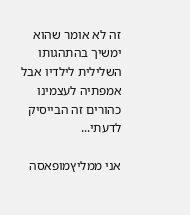זה לא אומר שהוא ימשיך בהתהגותו השלילית לילדיו אבל אמפתיה לעצמינו כהורים זה הבייסיק לדעתי...

אני ממליץמופאסה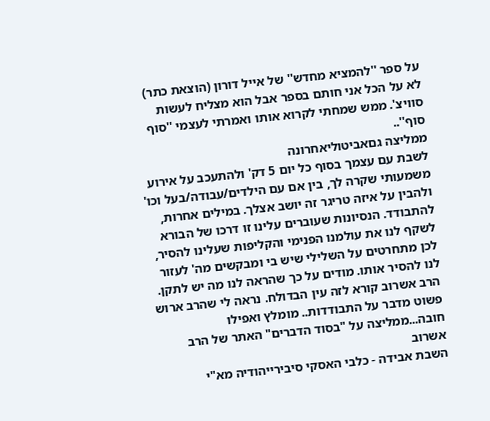על ספר ''להמציא מחדש'' של אייל דורון (הוצאת כתר)
לא על הכל אני חותם בספר אבל הוא מצליח לעשות סוויצ'. ממש שמחתי לקרוא אותו ואמרתי לעצמי ''סוף סוף''..
ממליצה גםאביטוליאחרונה
לשבת עם עצמך בסוף כל יום 5 דק' ולהתעכב על אירוע משמעותי שקרה לך, בין אם עם הילדים/עבודה/בעל וכו' ולהבין על איזה טריגר זה יושב אצלך. במילים אחרות, להתבודד. הנסיונות שעוברים עלינו זו דרכו של הבורא לשקף לנו את עולמנו הפנימי והקליפות שעלינו להסיר, לכן מתחרטים על השלילי שיש בי ומבקשים מה' לעזור לנו להסיר אותו. מודים על כך שהראה לנו מה יש לתקן. הרב אשרוב קורא לזה עין הבדולח. נראה לי שהרב ארוש פשוט מדבר על התבודדות.. מומלץ ואפילו חובה...ממליצה על "בסוד הדברים" האתר של הרב אשרוב
השבת אבידה - כלבי האסקי סיבירייהודיה מא"י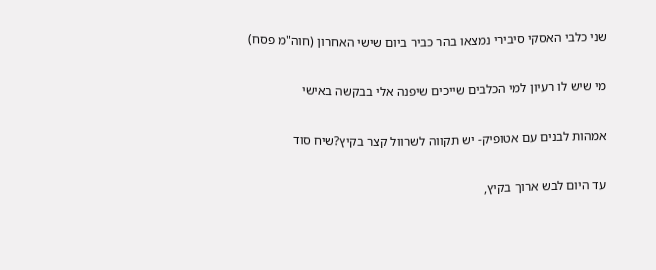שני כלבי האסקי סיבירי נמצאו בהר כביר ביום שישי האחרון (חוה"מ פסח)

מי שיש לו רעיון למי הכלבים שייכים שיפנה אלי בבקשה באישי

אמהות לבנים עם אטופיק- יש תקווה לשרוול קצר בקיץ?שיח סוד

עד היום לבש ארוך בקיץ,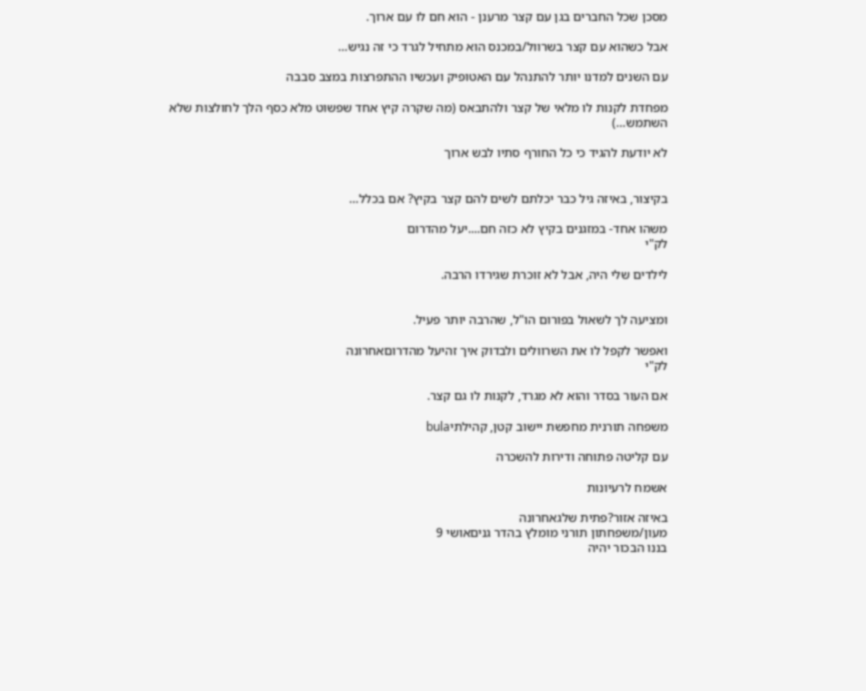מסכן שכל החברים בגן עם קצר מרענן - הוא חם לו עם ארוך.

אבל כשהוא עם קצר בשרוול/במכנס הוא מתחיל לגרד כי זה נגיש…

עם השנים למדנו יותר להתנהל עם האטופיק ועכשיו ההתפרצות במצב סבבה

מפחדת לקנות לו מלאי של קצר ולהתבאס (מה שקרה קיץ אחד שפשוט מלא כסף הלך לחולצות שלא השתמש…)

לא יודעת להגיד כי כל החורף סתיו לבש ארוך


בקיצור, באיזה גיל כבר יכלתם לשים להם קצר בקיץ? אם בכלל…

משהו אחד- במזגנים בקיץ לא כזה חם....יעל מהדרום
לק"י

לילדים שלי היה, אבל לא זוכרת שגירדו הרבה.


ומציעה לך לשאול בפורום הו"ל, שהרבה יותר פעיל.

ואפשר לקפל לו את השרוולים ולבדוק איך זהיעל מהדרוםאחרונה
לק"י

אם העור בסדר והוא לא מגרד, לקנות לו גם קצר.

משפחה תורנית מחפשת יישוב קטן, קהילתיbula

עם קליטה פתוחה ודירות להשכרה

אשמח לרעיונות

באיזה אזור?פתית שלגאחרונה
מעון/משפחתון תורני מומלץ בהדר גניםאושי 9
בננו הבכור יהיה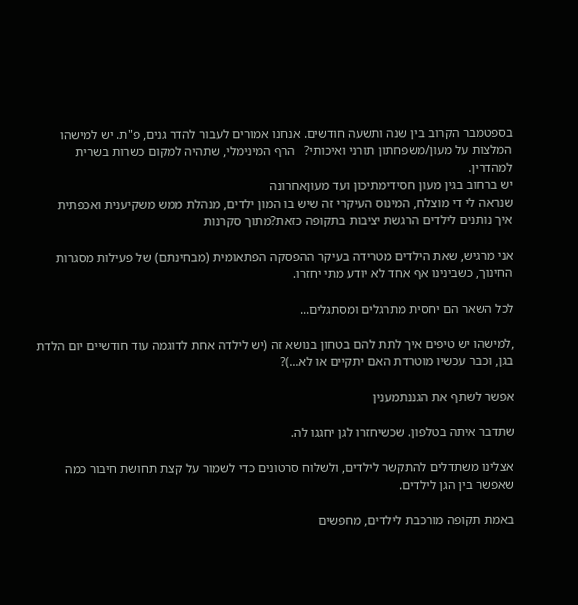בספטמבר הקרוב בין שנה ותשעה חודשים. אנחנו אמורים לעבור להדר גנים, פ"ת. יש למישהו המלצות על מעון/משפחתון תורני ואיכותי?   הרף המינימלי, שתהיה למקום כשרות בשרית למהדרין.
יש ברחוב בגין מעון חסידימתיכון ועד מעוןאחרונה
שנראה לי די מוצלח, המינוס העיקרי זה שיש בו המון ילדים, מנהלת ממש משקיענית ואכפתית
איך נותנים לילדים הרגשת יציבות בתקופה כזאת?מתוך סקרנות

אני מרגיש, שאת הילדים מטרידה בעיקר ההפסקה הפתאומית (מבחינתם) של פעילות מסגרות החינוך, כשבינינו אף אחד לא יודע מתי יחזרו.

לכל השאר הם יחסית מתרגלים ומסתגלים...

,למישהו יש טיפים איך לתת להם בטחון בנושא זה (יש לילדה אחת לדוגמה עוד חודשיים יום הלדת בגן, וכבר עכשיו מוטרדת האם יתקיים או לא...)?

אפשר לשתף את הגננתמענין

שתדבר איתה בטלפון. שכשיחזרו לגן יחגגו לה.

אצלינו משתדלים להתקשר לילדים, ולשלוח סרטונים כדי לשמור על קצת תחושת חיבור כמה שאפשר בין הגן לילדים.

באמת תקופה מורכבת לילדים, מחפשים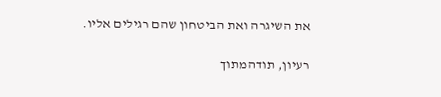את השיגרה ואת הביטחון שהם רגילים אליו.

רעיון, תודהמתוך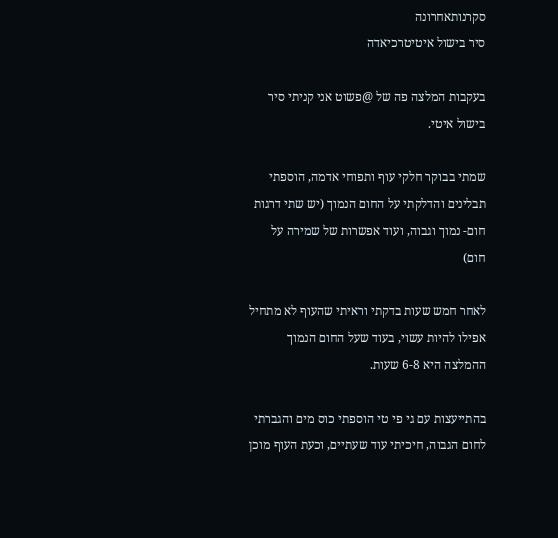סקרנותאחרונה
סיר בישול איטיטרכיאדה

בעקבות המלצה פה של @פשוט אני קניתי סיר בישול איטי.

שמתי בבוקר חלקי עוף ותפוחי אדמה, הוספתי תבלינים והדלקתי על החום הנמוך (יש שתי דרגות חום- נמוך וגבוה, ועוד אפשרות של שמירה על חום)

לאחר חמש שעות בדקתי וראיתי שהעוף לא מתחיל אפילו להיות עשוי, בעוד שעל החום הנמוך ההמלצה היא 6-8 שעות.

בהתייעצות עם גי פי טי הוספתי כוס מים והגברתי לחום הגבוה, חיכיתי עוד שעתיים, וכעת העוף מוכן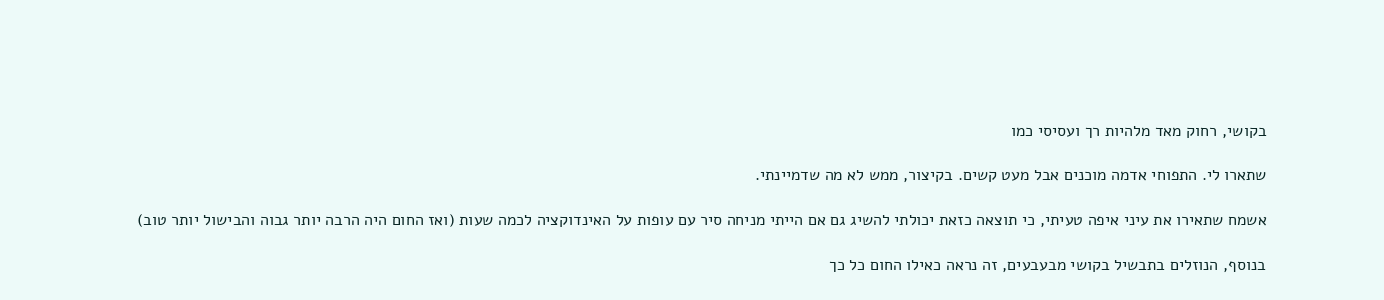בקושי, רחוק מאד מלהיות רך ועסיסי כמו

שתארו לי. התפוחי אדמה מוכנים אבל מעט קשים. בקיצור, ממש לא מה שדמיינתי.

אשמח שתאירו את עיני איפה טעיתי, כי תוצאה כזאת יכולתי להשיג גם אם הייתי מניחה סיר עם עופות על האינדוקציה לכמה שעות (ואז החום היה הרבה יותר גבוה והבישול יותר טוב)

בנוסף, הנוזלים בתבשיל בקושי מבעבעים, זה נראה כאילו החום כל כך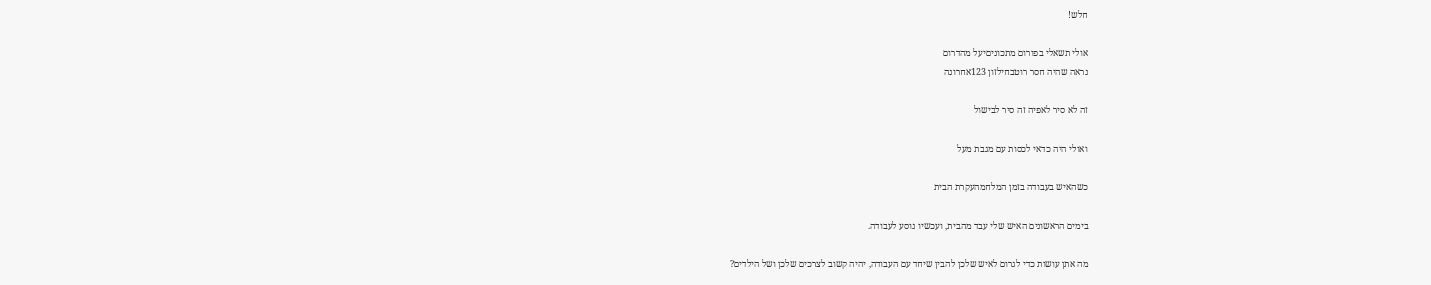חלש!

אולי תשאלי בפורום מתכוניםיעל מהדרום
נראה שהיה חסר רוטבחילזון 123אחרונה

זה לא סיר לאפיה זה סיר לבישול

ואולי היה כדאי לכסות עם מגבת מעל

כשהאיש בעבודה בזמן המלחמהעקרת הבית

בימים הראשונים האיש שלי עבד מהבית, ועכשיו נוסע לעבודה.

מה אתן עושות כדי לגרום לאיש שלכן להבין שיחד עם העבודה, יהיה קשוב לצרכים שלכן ושל הילדים?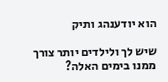הוא יודענהג ותיק

שיש לך ולילדים יותר צורך ממנו בימים האלה?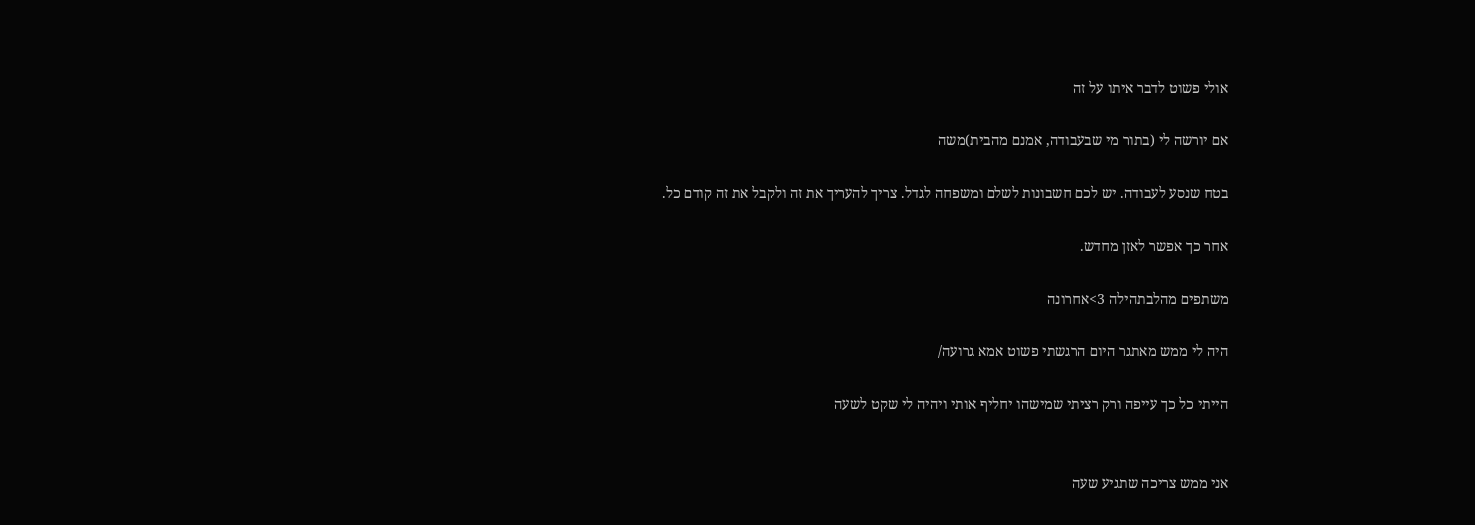אולי פשוט לדבר איתו על זה

אם יורשה לי (בתור מי שבעבודה, אמנם מהבית)משה

בטח שנסע לעבודה. יש לכם חשבונות לשלם ומשפחה לגדל. צריך להעריך את זה ולקבל את זה קודם כל.

אחר כך אפשר לאזן מחדש.

משתפים מהלבתהילה 3>אחרונה

היה לי ממש מאתגר היום הרגשתי פשוט אמא גרועה/

הייתי כל כך עייפה ורק רציתי שמישהו יחליף אותי ויהיה לי שקט לשעה


אני ממש צריכה שתגיע שעה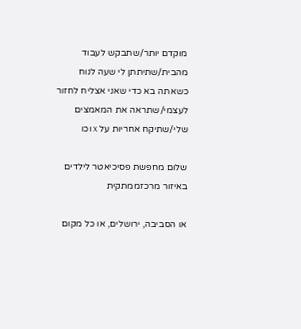מוקדם יותר/שתבקש לעבוד מהבית/שתיתתן לי שעה לנוח כשאתה בא כדי שאני אצליח לחזור לעצמי/שתראה את המאמצים שלי/שתיקח אחריות על x וכו

שלום מחפשת פסיכיאטר לילדים באיזור מרכזממתקית

או הסביבה, ירושלים, או כל מקום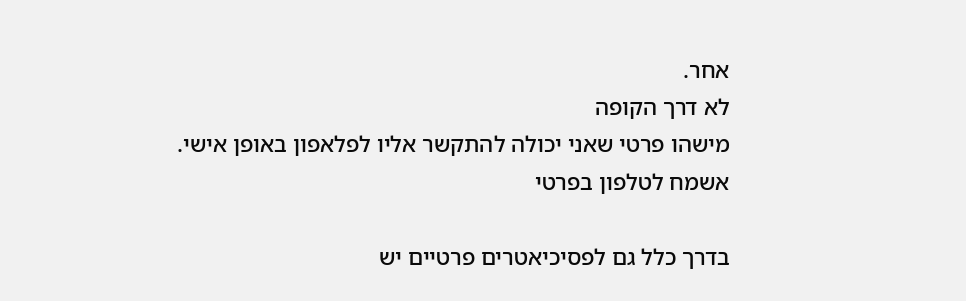אחר.
לא דרך הקופה
מישהו פרטי שאני יכולה להתקשר אליו לפלאפון באופן אישי.
אשמח לטלפון בפרטי

בדרך כלל גם לפסיכיאטרים פרטיים יש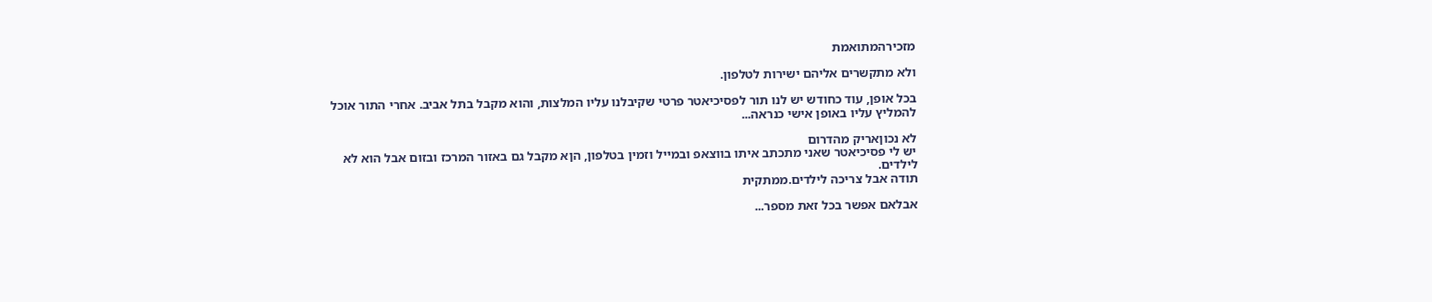מזכירהמתואמת

ולא מתקשרים אליהם ישירות לטלפון.

בכל אופן, עוד כחודש יש לנו תור לפסיכיאטר פרטי שקיבלנו עליו המלצות, והוא מקבל בתל אביב. אחרי התור אוכל להמליץ עליו באופן אישי כנראה...

לא נכוןאריק מהדרום
יש לי פסיכיאטר שאני מתכתב איתו בווצאפ ובמייל וזמין בטלפון, הןא מקבל גם באזור המרכז ובזום אבל הוא לא לילדים.
תודה אבל צריכה לילדים.ממתקית

אבלאם אפשר בכל זאת מספר...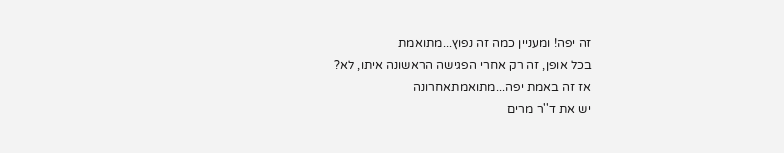זה יפה! ומעניין כמה זה נפוץ...מתואמת
בכל אופן, זה רק אחרי הפגישה הראשונה איתו, לא?
אז זה באמת יפה...מתואמתאחרונה
יש את ד''ר מרים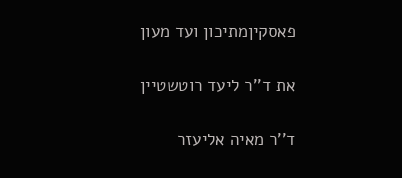פאסקיןמתיכון ועד מעון

את ד''ר ליעד רוטשטיין

ד''ר מאיה אליעזר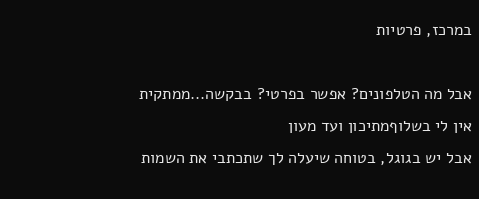במרכז, פרטיות

אבל מה הטלפונים? אפשר בפרטי? בבקשה...ממתקית
אין לי בשלוףמתיכון ועד מעון
אבל יש בגוגל, בטוחה שיעלה לך שתכתבי את השמות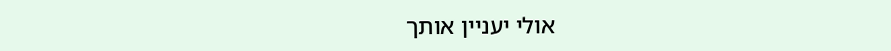אולי יעניין אותך